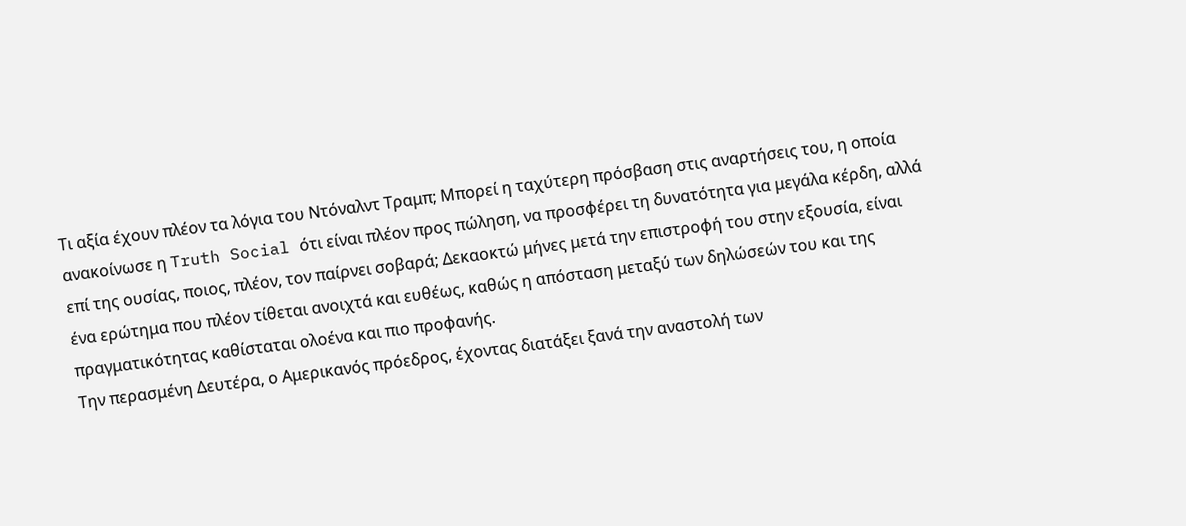Τι αξία έχουν πλέον τα λόγια του Ντόναλντ Τραμπ; Μπορεί η ταχύτερη πρόσβαση στις αναρτήσεις του, η οποία ανακοίνωσε η Truth Social ότι είναι πλέον προς πώληση, να προσφέρει τη δυνατότητα για μεγάλα κέρδη, αλλά επί της ουσίας, ποιος, πλέον, τον παίρνει σοβαρά; Δεκαοκτώ μήνες μετά την επιστροφή του στην εξουσία, είναι ένα ερώτημα που πλέον τίθεται ανοιχτά και ευθέως, καθώς η απόσταση μεταξύ των δηλώσεών του και της πραγματικότητας καθίσταται ολοένα και πιο προφανής.
Την περασμένη Δευτέρα, ο Αμερικανός πρόεδρος, έχοντας διατάξει ξανά την αναστολή των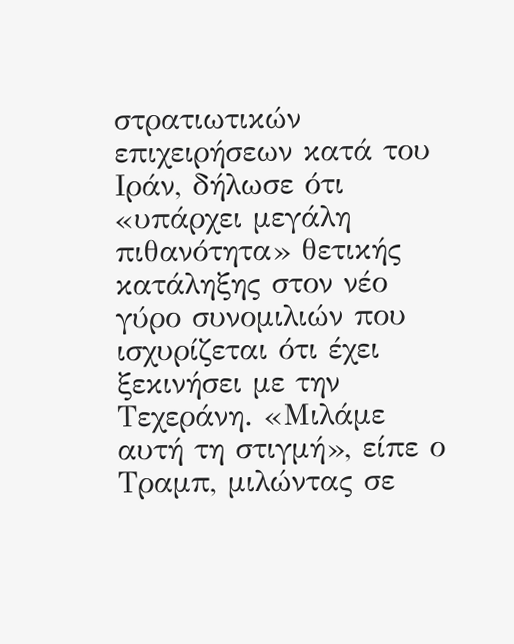στρατιωτικών επιχειρήσεων κατά του Ιράν, δήλωσε ότι «υπάρχει μεγάλη πιθανότητα» θετικής κατάληξης στον νέο γύρο συνομιλιών που ισχυρίζεται ότι έχει ξεκινήσει με την Τεχεράνη. «Μιλάμε αυτή τη στιγμή», είπε ο Τραμπ, μιλώντας σε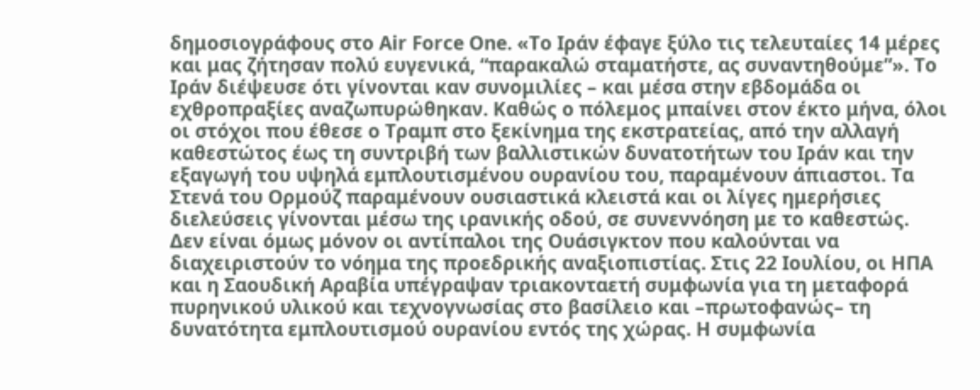δημοσιογράφους στο Air Force One. «Το Ιράν έφαγε ξύλο τις τελευταίες 14 μέρες και μας ζήτησαν πολύ ευγενικά, “παρακαλώ σταματήστε, ας συναντηθούμε”». Το Ιράν διέψευσε ότι γίνονται καν συνομιλίες – και μέσα στην εβδομάδα οι εχθροπραξίες αναζωπυρώθηκαν. Καθώς ο πόλεμος μπαίνει στον έκτο μήνα, όλοι οι στόχοι που έθεσε ο Τραμπ στο ξεκίνημα της εκστρατείας, από την αλλαγή καθεστώτος έως τη συντριβή των βαλλιστικών δυνατοτήτων του Ιράν και την εξαγωγή του υψηλά εμπλουτισμένου ουρανίου του, παραμένουν άπιαστοι. Τα Στενά του Ορμούζ παραμένουν ουσιαστικά κλειστά και οι λίγες ημερήσιες διελεύσεις γίνονται μέσω της ιρανικής οδού, σε συνεννόηση με το καθεστώς.
Δεν είναι όμως μόνον οι αντίπαλοι της Ουάσιγκτον που καλούνται να διαχειριστούν το νόημα της προεδρικής αναξιοπιστίας. Στις 22 Ιουλίου, οι ΗΠΑ και η Σαουδική Αραβία υπέγραψαν τριακονταετή συμφωνία για τη μεταφορά πυρηνικού υλικού και τεχνογνωσίας στο βασίλειο και –πρωτοφανώς– τη δυνατότητα εμπλουτισμού ουρανίου εντός της χώρας. Η συμφωνία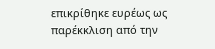επικρίθηκε ευρέως ως παρέκκλιση από την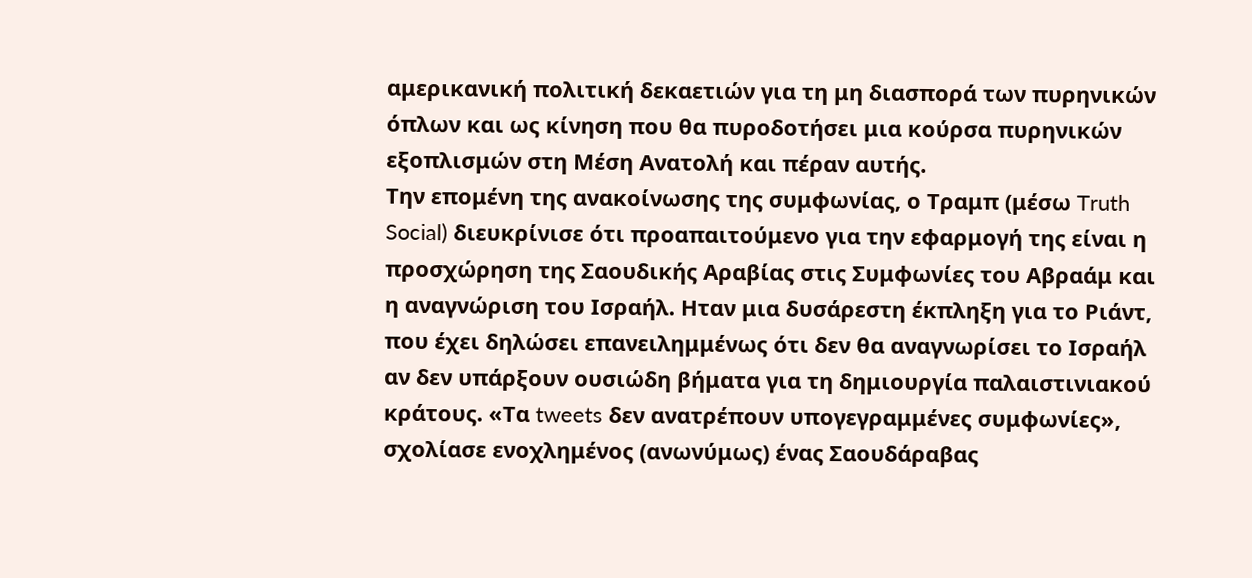αμερικανική πολιτική δεκαετιών για τη μη διασπορά των πυρηνικών όπλων και ως κίνηση που θα πυροδοτήσει μια κούρσα πυρηνικών εξοπλισμών στη Μέση Ανατολή και πέραν αυτής.
Την επομένη της ανακοίνωσης της συμφωνίας, ο Τραμπ (μέσω Truth Social) διευκρίνισε ότι προαπαιτούμενο για την εφαρμογή της είναι η προσχώρηση της Σαουδικής Αραβίας στις Συμφωνίες του Αβραάμ και η αναγνώριση του Ισραήλ. Ηταν μια δυσάρεστη έκπληξη για το Ριάντ, που έχει δηλώσει επανειλημμένως ότι δεν θα αναγνωρίσει το Ισραήλ αν δεν υπάρξουν ουσιώδη βήματα για τη δημιουργία παλαιστινιακού κράτους. «Τα tweets δεν ανατρέπουν υπογεγραμμένες συμφωνίες», σχολίασε ενοχλημένος (ανωνύμως) ένας Σαουδάραβας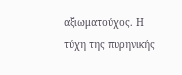αξιωματούχος. Η τύχη της πυρηνικής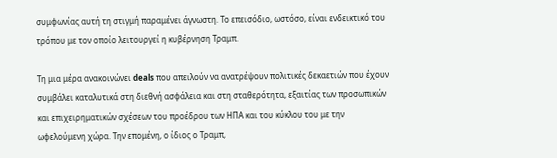συμφωνίας αυτή τη στιγμή παραμένει άγνωστη. Το επεισόδιο, ωστόσο, είναι ενδεικτικό του τρόπου με τον οποίο λειτουργεί η κυβέρνηση Τραμπ.

Τη μια μέρα ανακοινώνει deals που απειλούν να ανατρέψουν πολιτικές δεκαετιών που έχουν συμβάλει καταλυτικά στη διεθνή ασφάλεια και στη σταθερότητα, εξαιτίας των προσωπικών και επιχειρηματικών σχέσεων του προέδρου των ΗΠΑ και του κύκλου του με την ωφελούμενη χώρα. Την επομένη, ο ίδιος ο Τραμπ,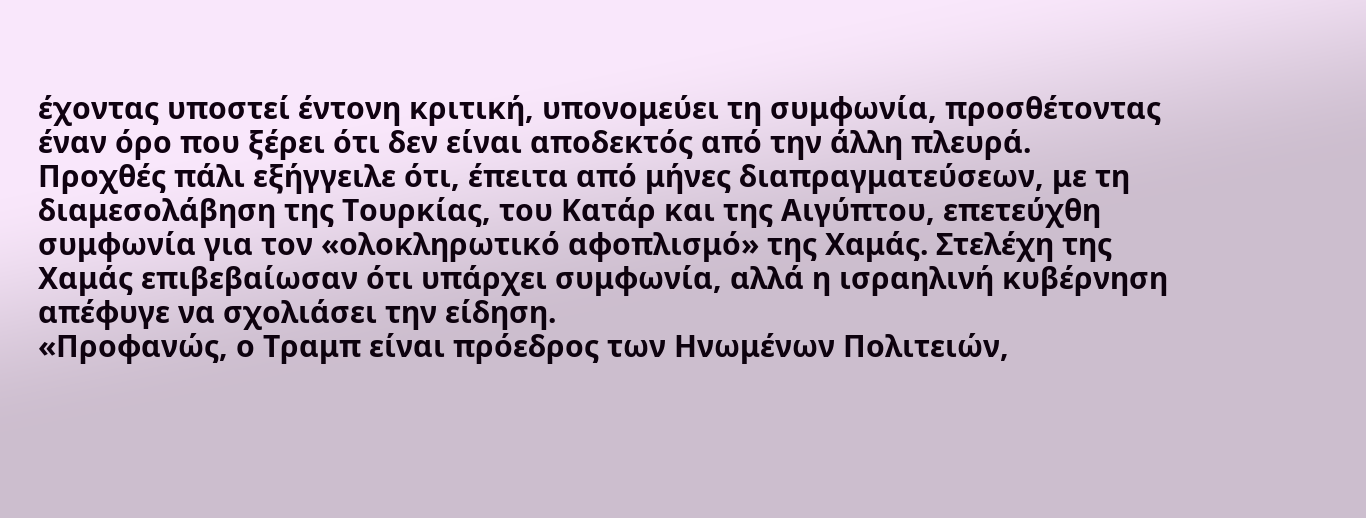έχοντας υποστεί έντονη κριτική, υπονομεύει τη συμφωνία, προσθέτοντας έναν όρο που ξέρει ότι δεν είναι αποδεκτός από την άλλη πλευρά.
Προχθές πάλι εξήγγειλε ότι, έπειτα από μήνες διαπραγματεύσεων, με τη διαμεσολάβηση της Τουρκίας, του Κατάρ και της Αιγύπτου, επετεύχθη συμφωνία για τον «ολοκληρωτικό αφοπλισμό» της Χαμάς. Στελέχη της Χαμάς επιβεβαίωσαν ότι υπάρχει συμφωνία, αλλά η ισραηλινή κυβέρνηση απέφυγε να σχολιάσει την είδηση.
«Προφανώς, ο Τραμπ είναι πρόεδρος των Ηνωμένων Πολιτειών,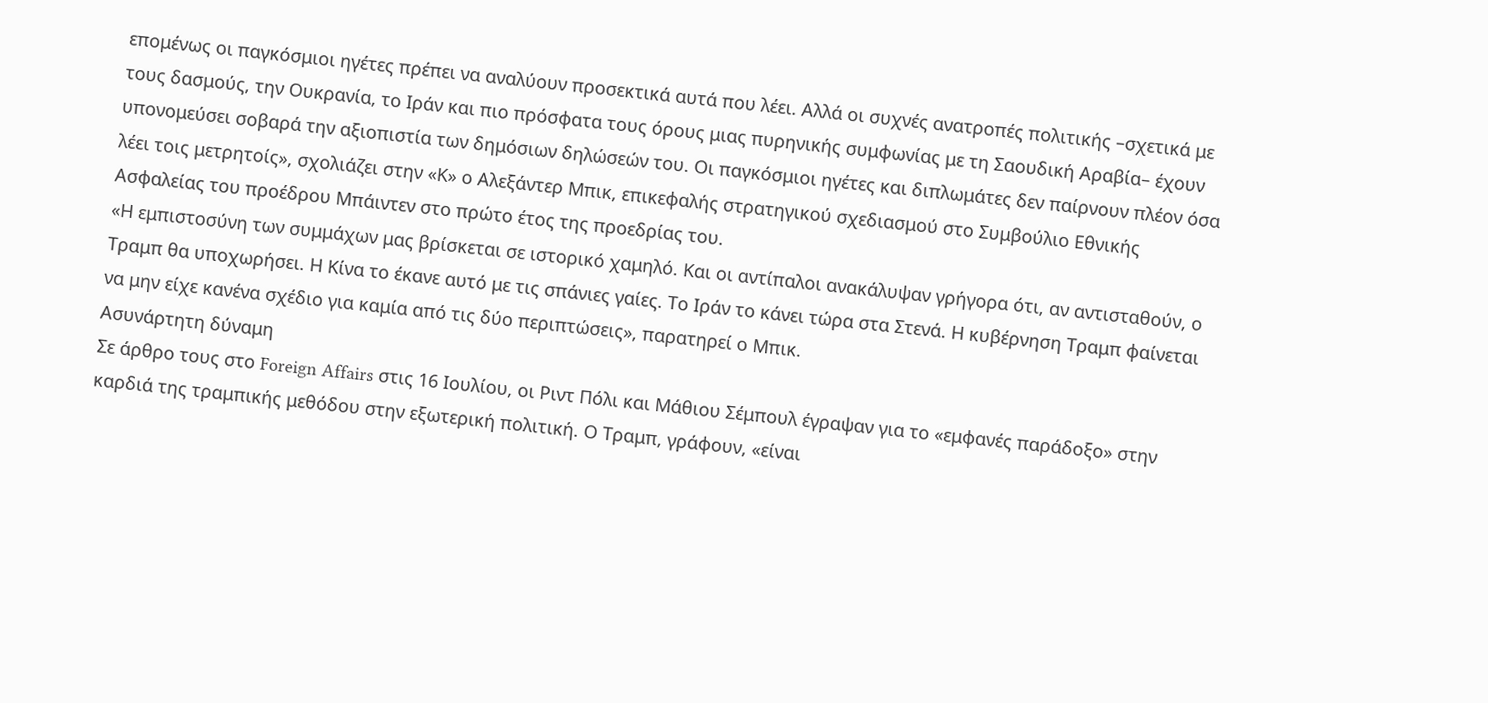επομένως οι παγκόσμιοι ηγέτες πρέπει να αναλύουν προσεκτικά αυτά που λέει. Αλλά οι συχνές ανατροπές πολιτικής –σχετικά με τους δασμούς, την Ουκρανία, το Ιράν και πιο πρόσφατα τους όρους μιας πυρηνικής συμφωνίας με τη Σαουδική Αραβία– έχουν υπονομεύσει σοβαρά την αξιοπιστία των δημόσιων δηλώσεών του. Οι παγκόσμιοι ηγέτες και διπλωμάτες δεν παίρνουν πλέον όσα λέει τοις μετρητοίς», σχολιάζει στην «Κ» ο Αλεξάντερ Μπικ, επικεφαλής στρατηγικού σχεδιασμού στο Συμβούλιο Εθνικής Ασφαλείας του προέδρου Μπάιντεν στο πρώτο έτος της προεδρίας του.
«Η εμπιστοσύνη των συμμάχων μας βρίσκεται σε ιστορικό χαμηλό. Και οι αντίπαλοι ανακάλυψαν γρήγορα ότι, αν αντισταθούν, ο Τραμπ θα υποχωρήσει. Η Κίνα το έκανε αυτό με τις σπάνιες γαίες. Το Ιράν το κάνει τώρα στα Στενά. Η κυβέρνηση Τραμπ φαίνεται να μην είχε κανένα σχέδιο για καμία από τις δύο περιπτώσεις», παρατηρεί ο Μπικ.
Ασυνάρτητη δύναμη
Σε άρθρο τους στο Foreign Affairs στις 16 Ιουλίου, οι Ριντ Πόλι και Μάθιου Σέμπουλ έγραψαν για το «εμφανές παράδοξο» στην καρδιά της τραμπικής μεθόδου στην εξωτερική πολιτική. Ο Τραμπ, γράφουν, «είναι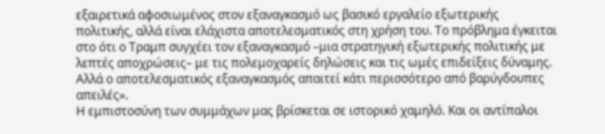εξαιρετικά αφοσιωμένος στον εξαναγκασμό ως βασικό εργαλείο εξωτερικής πολιτικής, αλλά είναι ελάχιστα αποτελεσματικός στη χρήση του. Το πρόβλημα έγκειται στο ότι ο Τραμπ συγχέει τον εξαναγκασμό –μια στρατηγική εξωτερικής πολιτικής με λεπτές αποχρώσεις– με τις πολεμοχαρείς δηλώσεις και τις ωμές επιδείξεις δύναμης. Αλλά ο αποτελεσματικός εξαναγκασμός απαιτεί κάτι περισσότερο από βαρύγδουπες απειλές».
Η εμπιστοσύνη των συμμάχων μας βρίσκεται σε ιστορικό χαμηλό. Και οι αντίπαλοι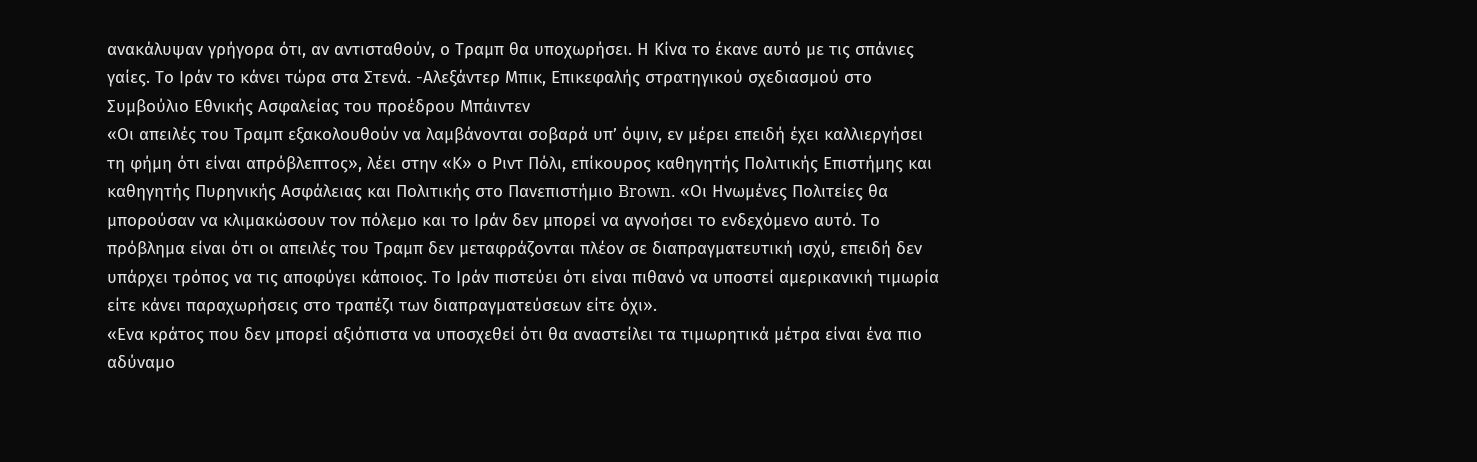ανακάλυψαν γρήγορα ότι, αν αντισταθούν, ο Τραμπ θα υποχωρήσει. Η Κίνα το έκανε αυτό με τις σπάνιες γαίες. Το Ιράν το κάνει τώρα στα Στενά. -Αλεξάντερ Μπικ, Επικεφαλής στρατηγικού σχεδιασμού στο Συμβούλιο Εθνικής Ασφαλείας του προέδρου Μπάιντεν
«Οι απειλές του Τραμπ εξακολουθούν να λαμβάνονται σοβαρά υπ’ όψιν, εν μέρει επειδή έχει καλλιεργήσει τη φήμη ότι είναι απρόβλεπτος», λέει στην «Κ» ο Ριντ Πόλι, επίκουρος καθηγητής Πολιτικής Επιστήμης και καθηγητής Πυρηνικής Ασφάλειας και Πολιτικής στο Πανεπιστήμιο Brown. «Οι Ηνωμένες Πολιτείες θα μπορούσαν να κλιμακώσουν τον πόλεμο και το Ιράν δεν μπορεί να αγνοήσει το ενδεχόμενο αυτό. Το πρόβλημα είναι ότι οι απειλές του Τραμπ δεν μεταφράζονται πλέον σε διαπραγματευτική ισχύ, επειδή δεν υπάρχει τρόπος να τις αποφύγει κάποιος. Το Ιράν πιστεύει ότι είναι πιθανό να υποστεί αμερικανική τιμωρία είτε κάνει παραχωρήσεις στο τραπέζι των διαπραγματεύσεων είτε όχι».
«Ενα κράτος που δεν μπορεί αξιόπιστα να υποσχεθεί ότι θα αναστείλει τα τιμωρητικά μέτρα είναι ένα πιο αδύναμο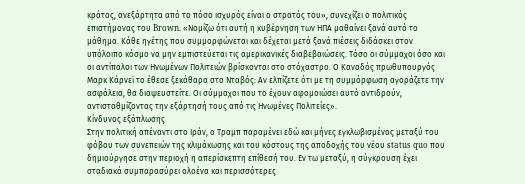κράτος, ανεξάρτητα από το πόσο ισχυρός είναι ο στρατός του», συνεχίζει ο πολιτικός επιστήμονας του Brown. «Νομίζω ότι αυτή η κυβέρνηση των ΗΠΑ μαθαίνει ξανά αυτό το μάθημα. Κάθε ηγέτης που συμμορφώνεται και δέχεται μετά ξανά πιέσεις διδάσκει στον υπόλοιπο κόσμο να μην εμπιστεύεται τις αμερικανικές διαβεβαιώσεις. Τόσο οι σύμμαχοι όσο και οι αντίπαλοι των Ηνωμένων Πολιτειών βρίσκονται στο στόχαστρο. Ο Καναδός πρωθυπουργός Μαρκ Κάρνεϊ το έθεσε ξεκάθαρα στο Νταβός: Αν ελπίζετε ότι με τη συμμόρφωση αγοράζετε την ασφάλεια, θα διαψευστείτε. Οι σύμμαχοι που το έχουν αφομοιώσει αυτό αντιδρούν, αντισταθμίζοντας την εξάρτησή τους από τις Ηνωμένες Πολιτείες».
Κίνδυνος εξάπλωσης
Στην πολιτική απέναντι στο Ιράν, ο Τραμπ παραμένει εδώ και μήνες εγκλωβισμένος μεταξύ του φόβου των συνεπειών της κλιμάκωσης και του κόστους της αποδοχής του νέου status quo που δημιούργησε στην περιοχή η απερίσκεπτη επίθεσή του. Εν τω μεταξύ, η σύγκρουση έχει σταδιακά συμπαρασύρει ολοένα και περισσότερες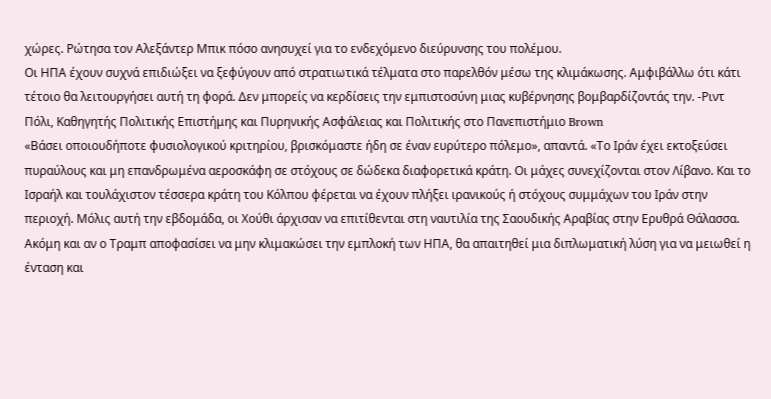χώρες. Ρώτησα τον Αλεξάντερ Μπικ πόσο ανησυχεί για το ενδεχόμενο διεύρυνσης του πολέμου.
Οι ΗΠΑ έχουν συχνά επιδιώξει να ξεφύγουν από στρατιωτικά τέλματα στο παρελθόν μέσω της κλιμάκωσης. Αμφιβάλλω ότι κάτι τέτοιο θα λειτουργήσει αυτή τη φορά. Δεν μπορείς να κερδίσεις την εμπιστοσύνη μιας κυβέρνησης βομβαρδίζοντάς την. -Ριντ Πόλι, Καθηγητής Πολιτικής Επιστήμης και Πυρηνικής Ασφάλειας και Πολιτικής στο Πανεπιστήμιο Brown
«Βάσει οποιουδήποτε φυσιολογικού κριτηρίου, βρισκόμαστε ήδη σε έναν ευρύτερο πόλεμο», απαντά. «Το Ιράν έχει εκτοξεύσει πυραύλους και μη επανδρωμένα αεροσκάφη σε στόχους σε δώδεκα διαφορετικά κράτη. Οι μάχες συνεχίζονται στον Λίβανο. Και το Ισραήλ και τουλάχιστον τέσσερα κράτη του Κόλπου φέρεται να έχουν πλήξει ιρανικούς ή στόχους συμμάχων του Ιράν στην περιοχή. Μόλις αυτή την εβδομάδα, οι Χούθι άρχισαν να επιτίθενται στη ναυτιλία της Σαουδικής Αραβίας στην Ερυθρά Θάλασσα. Ακόμη και αν ο Τραμπ αποφασίσει να μην κλιμακώσει την εμπλοκή των ΗΠΑ, θα απαιτηθεί μια διπλωματική λύση για να μειωθεί η ένταση και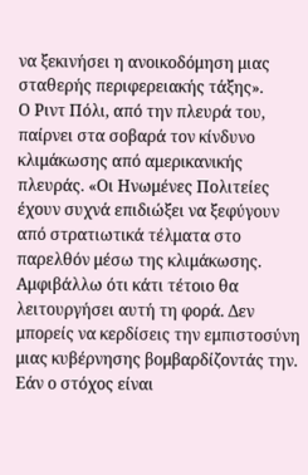να ξεκινήσει η ανοικοδόμηση μιας σταθερής περιφερειακής τάξης».
Ο Ριντ Πόλι, από την πλευρά του, παίρνει στα σοβαρά τον κίνδυνο κλιμάκωσης από αμερικανικής πλευράς. «Οι Ηνωμένες Πολιτείες έχουν συχνά επιδιώξει να ξεφύγουν από στρατιωτικά τέλματα στο παρελθόν μέσω της κλιμάκωσης. Αμφιβάλλω ότι κάτι τέτοιο θα λειτουργήσει αυτή τη φορά. Δεν μπορείς να κερδίσεις την εμπιστοσύνη μιας κυβέρνησης βομβαρδίζοντάς την. Εάν ο στόχος είναι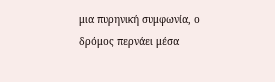μια πυρηνική συμφωνία, ο δρόμος περνάει μέσα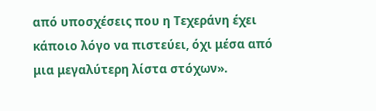από υποσχέσεις που η Τεχεράνη έχει κάποιο λόγο να πιστεύει, όχι μέσα από μια μεγαλύτερη λίστα στόχων».